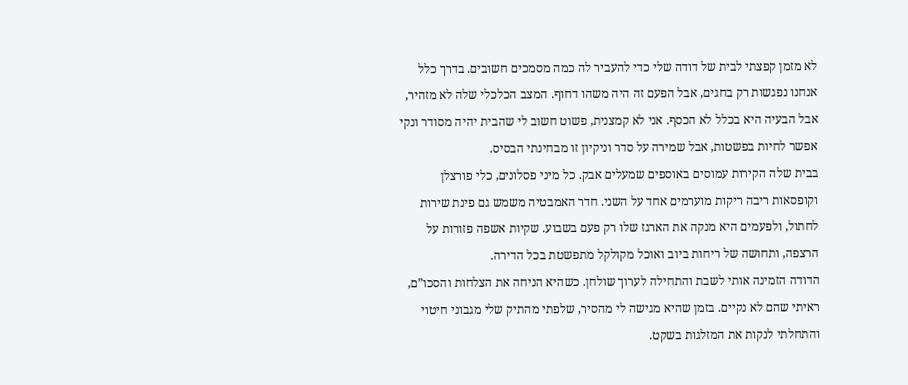לא מזמן קפצתי לבית של דודה שלי כדי להעביר לה כמה מסמכים חשובים. בדרך כלל אנחנו נפגשות רק בחגים, אבל הפעם זה היה משהו דחוף. המצב הכלכלי שלה לא מזהיר, אבל הבעיה היא בכלל לא הכסף. אני לא קמצנית, פשוט חשוב לי שהבית יהיה מסודר ונקי אפשר לחיות בפשטות, אבל שמירה על סדר וניקיון זו מבחינתי הבסיס.
בבית שלה הקירות עמוסים באוספים שמעלים אבק. כל מיני פסלונים, כלי פורצלן וקופסאות ריבה ריקות מוערמים אחד על השני. חדר האמבטיה משמש גם פינת שירות לחתול, ולפעמים היא מנקה את הארגז שלו רק פעם בשבוע. שקיות אשפה פזורות על הרצפה, ותחושה של ריחות ביוב ואוכל מקולקל מתפשטת בכל הדירה.
הדודה הזמינה אותי לשבת והתחילה לערוך שולחן. כשהיא הניחה את הצלחות והסכו”ם, ראיתי שהם לא נקיים. בזמן שהיא מגישה לי מהסיר, שלפתי מהתיק שלי מגבוני חיטוי והתחלתי לנקות את המזלגות בשקט.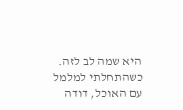היא שמה לב לזה. כשהתחלתי למלמל עם האוכל, דודה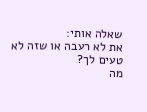שאלה אותי:
את לא רעבה או שזה לא טעים לך?
מה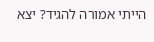הייתי אמורה להגיד? יצא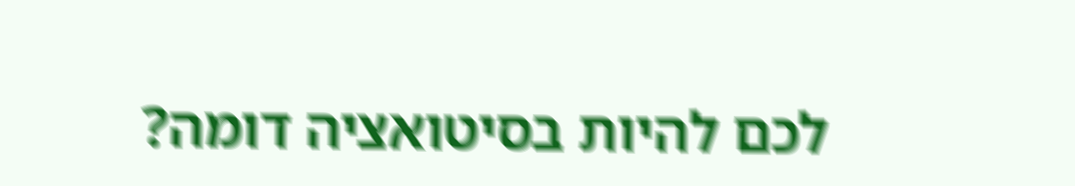לכם להיות בסיטואציה דומה?